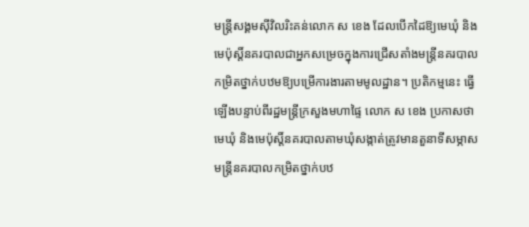មន្ត្រីសង្គមស៊ីវិលរិះគន់លោក ស ខេង ដែលបើកដៃឱ្យមេឃុំ និងមេប៉ុស្តិ៍នគរបាលជាអ្នកសម្រេចក្នុងការជ្រើសតាំងមន្ត្រីនគរបាលកម្រិតថ្នាក់បឋមឱ្យបម្រើការងារតាមមូលដ្ឋាន។ ប្រតិកម្មនេះ ធ្វើឡើងបន្ទាប់ពីរដ្ឋមន្រ្តីក្រសួងមហាផ្ទៃ លោក ស ខេង ប្រកាសថា មេឃុំ និងមេប៉ុស្តិ៍នគរបាលតាមឃុំសង្កាត់ត្រូវមានតួនាទីសម្ភាសមន្ត្រីនគរបាលកម្រិតថ្នាក់បឋ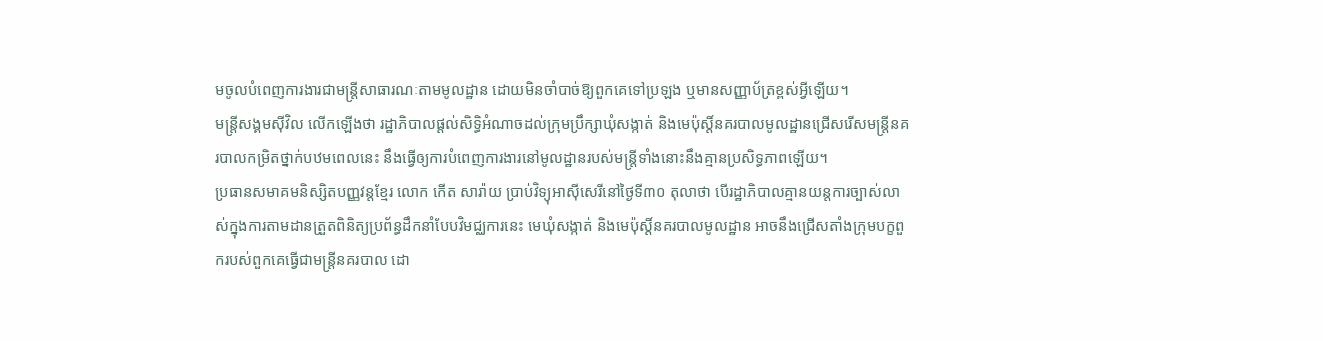មចូលបំពេញការងារជាមន្ត្រីសាធារណៈតាមមូលដ្ឋាន ដោយមិនចាំបាច់ឱ្យពួកគេទៅប្រឡង ឬមានសញ្ញាប័ត្រខ្ពស់អ្វីឡើយ។
មន្ត្រីសង្គមស៊ីវិល លើកឡើងថា រដ្ឋាភិបាលផ្ដល់សិទ្ធិអំណាចដល់ក្រុមប្រឹក្សាឃុំសង្កាត់ និងមេប៉ុស្តិ៍នគរបាលមូលដ្ឋានជ្រើសរើសមន្ត្រីនគរបាលកម្រិតថ្នាក់បឋមពេលនេះ នឹងធ្វើឲ្យការបំពេញការងារនៅមូលដ្ឋានរបស់មន្ត្រីទាំងនោះនឹងគ្មានប្រសិទ្ធភាពឡើយ។
ប្រធានសមាគមនិស្សិតបញ្ញវន្តខ្មែរ លោក កើត សារ៉ាយ ប្រាប់វិទ្យុអាស៊ីសេរីនៅថ្ងៃទី៣០ តុលាថា បើរដ្ឋាភិបាលគ្មានយន្តការច្បាស់លាស់ក្នុងការតាមដានត្រួតពិនិត្យប្រព័ន្ធដឹកនាំបែបវិមជ្ឈការនេះ មេឃុំសង្កាត់ និងមេប៉ុស្តិ៍នគរបាលមូលដ្ឋាន អាចនឹងជ្រើសតាំងក្រុមបក្ខពួករបស់ពួកគេធ្វើជាមន្ត្រីនគរបាល ដោ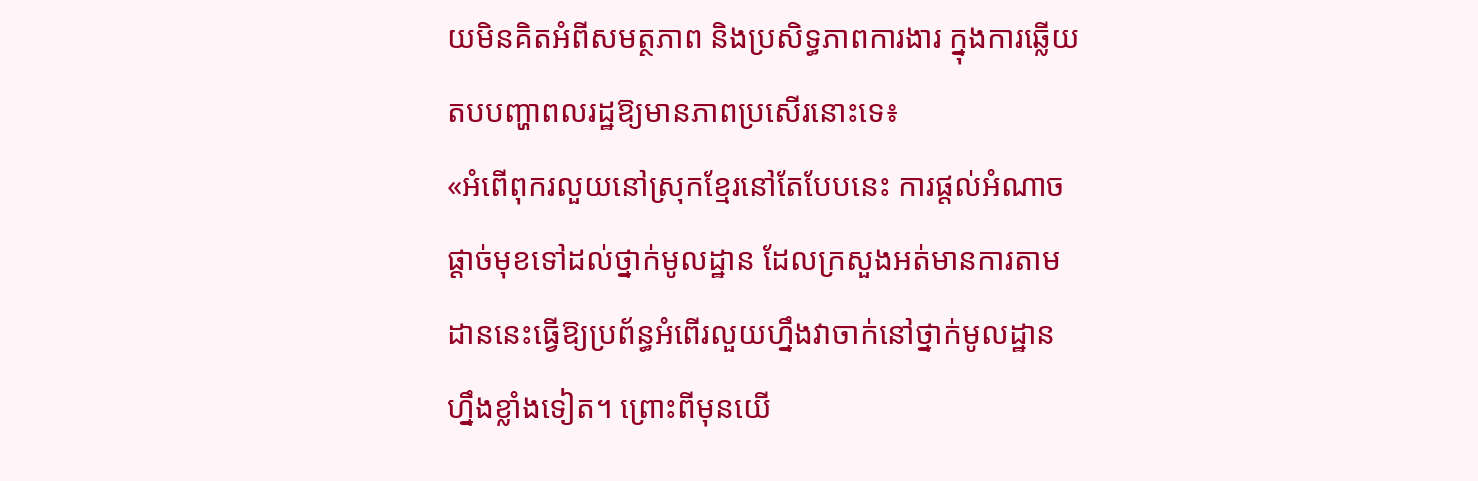យមិនគិតអំពីសមត្ថភាព និងប្រសិទ្ធភាពការងារ ក្នុងការឆ្លើយតបបញ្ហាពលរដ្ឋឱ្យមានភាពប្រសើរនោះទេ៖
«អំពើពុករលួយនៅស្រុកខ្មែរនៅតែបែបនេះ ការផ្ដល់អំណាចផ្ដាច់មុខទៅដល់ថ្នាក់មូលដ្ឋាន ដែលក្រសួងអត់មានការតាមដាននេះធ្វើឱ្យប្រព័ន្ធអំពើរលួយហ្នឹងវាចាក់នៅថ្នាក់មូលដ្ឋានហ្នឹងខ្លាំងទៀត។ ព្រោះពីមុនយើ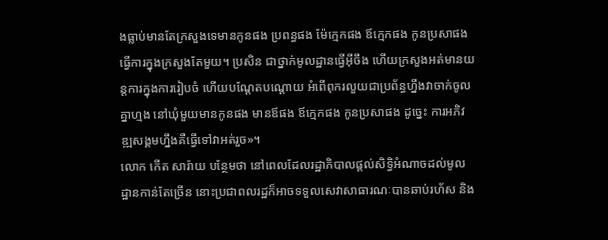ងធ្លាប់មានតែក្រសួងទេមានកូនផង ប្រពន្ធផង ម៉ែក្មេកផង ឪក្មេកផង កូនប្រសាផង ធ្វើការក្នុងក្រសួងតែមួយ។ ប្រសិន ជាថ្នាក់មូលដ្ឋានធ្វើអ៊ីចឹង ហើយក្រសួងអត់មានយន្តការក្នុងការរៀបចំ ហើយបណ្ដែតបណ្ដោយ អំពើពុករលួយជាប្រព័ន្ធហ្នឹងវាចាក់ចូលគ្នាហ្មង នៅឃុំមួយមានកូនផង មានឪផង ឪក្មេកផង កូនប្រសាផង ដូច្នេះ ការអភិវឌ្ឍសង្គមហ្នឹងគឺធ្វើទៅវាអត់រួច»។
លោក កើត សារ៉ាយ បន្ថែមថា នៅពេលដែលរដ្ឋាភិបាលផ្តល់សិទ្ធិអំណាចដល់មូលដ្ឋានកាន់តែច្រើន នោះប្រជាពលរដ្ឋក៏អាចទទួលសេវាសាធារណៈបានឆាប់រហ័ស និង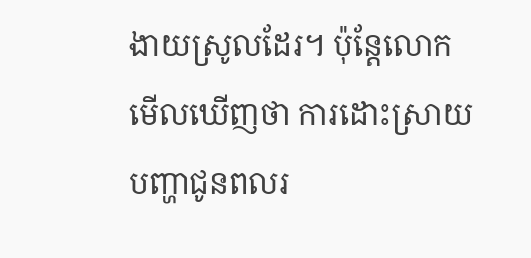ងាយស្រូលដែរ។ ប៉ុន្តែលោកមើលឃើញថា ការដោះស្រាយបញ្ហាជូនពលរ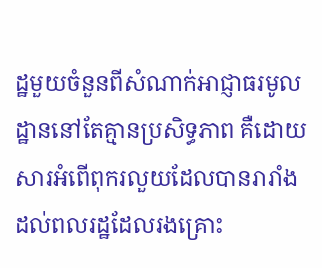ដ្ឋមួយចំនួនពីសំណាក់អាជ្ញាធរមូលដ្ឋាននៅតែគ្មានប្រសិទ្ធភាព គឺដោយសារអំពើពុករលួយដែលបានរារាំងដល់ពលរដ្ឋដែលរងគ្រោះ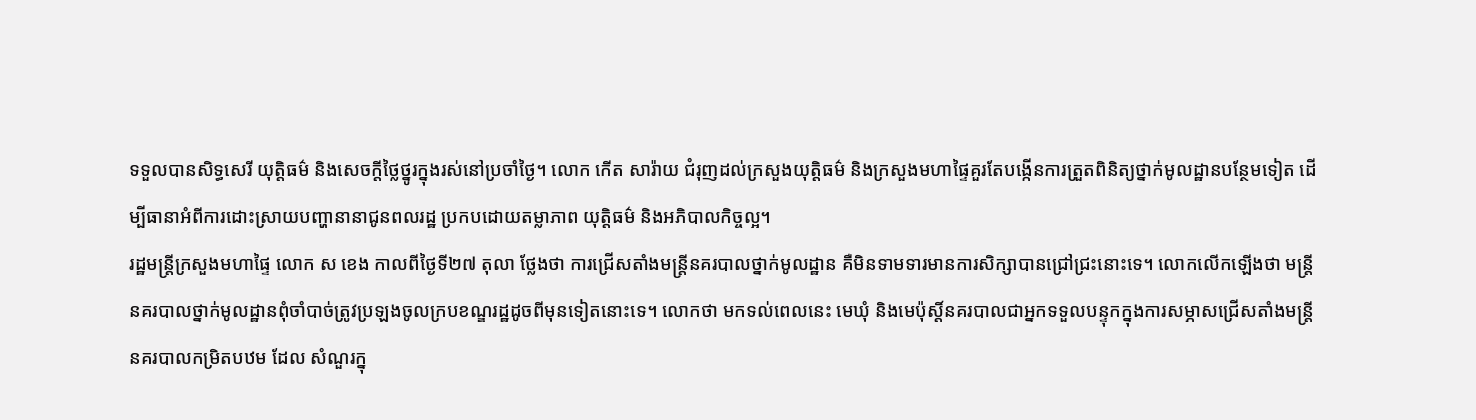ទទួលបានសិទ្ធសេរី យុត្តិធម៌ និងសេចក្ដីថ្លៃថ្នូរក្នុងរស់នៅប្រចាំថ្ងៃ។ លោក កើត សារ៉ាយ ជំរុញដល់ក្រសួងយុត្តិធម៌ និងក្រសួងមហាផ្ទៃគួរតែបង្កើនការត្រួតពិនិត្យថ្នាក់មូលដ្ឋានបន្ថែមទៀត ដើម្បីធានាអំពីការដោះស្រាយបញ្ហានានាជូនពលរដ្ឋ ប្រកបដោយតម្លាភាព យុត្តិធម៌ និងអភិបាលកិច្ចល្អ។
រដ្ឋមន្ត្រីក្រសួងមហាផ្ទៃ លោក ស ខេង កាលពីថ្ងៃទី២៧ តុលា ថ្លែងថា ការជ្រើសតាំងមន្ត្រីនគរបាលថ្នាក់មូលដ្ឋាន គឺមិនទាមទារមានការសិក្សាបានជ្រៅជ្រះនោះទេ។ លោកលើកឡើងថា មន្ត្រីនគរបាលថ្នាក់មូលដ្ឋានពុំចាំបាច់ត្រូវប្រឡងចូលក្របខណ្ឌរដ្ឋដូចពីមុនទៀតនោះទេ។ លោកថា មកទល់ពេលនេះ មេឃុំ និងមេប៉ុស្តិ៍នគរបាលជាអ្នកទទួលបន្ទុកក្នុងការសម្ភាសជ្រើសតាំងមន្ត្រីនគរបាលកម្រិតបឋម ដែល សំណួរក្នុ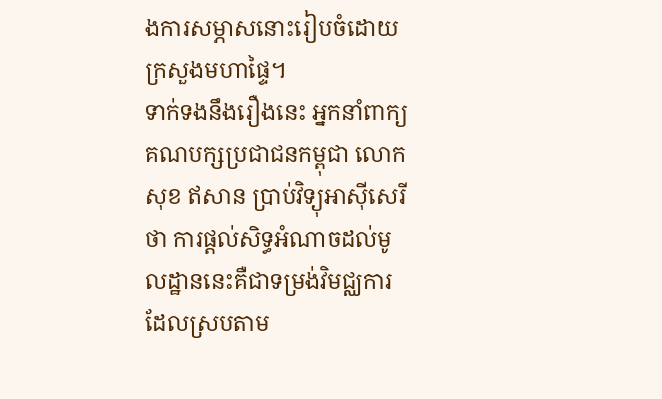ងការសម្ភាសនោះរៀបចំដោយក្រសួងមហាផ្ទៃ។
ទាក់ទងនឹងរឿងនេះ អ្នកនាំពាក្យគណបក្សប្រជាជនកម្ពុជា លោក សុខ ឥសាន ប្រាប់វិទ្យុអាស៊ីសេរីថា ការផ្ដល់សិទ្ធអំណាចដល់មូលដ្ឋាននេះគឺជាទម្រង់វិមជ្ឈការ ដែលស្របតាម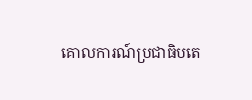គោលការណ៍ប្រជាធិបតេ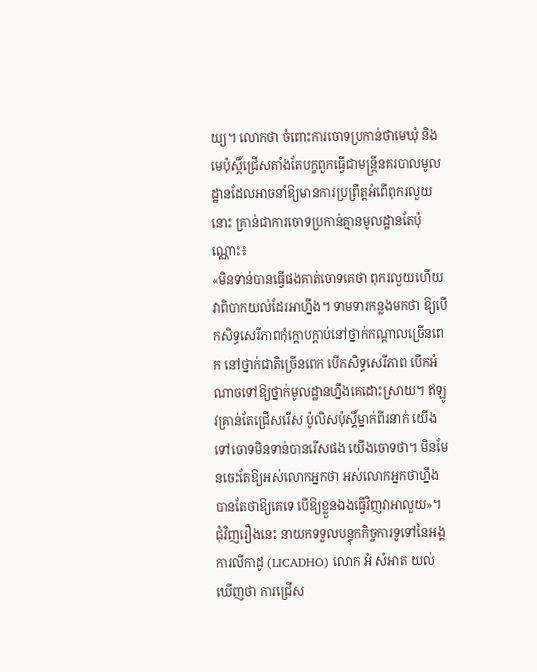យ្យ។ លោកថា ចំពោះការចោទប្រកាន់ថាមេឃុំ និងមេប៉ុស្តិ៍ជ្រើសតាំងតែបក្ខពួកធ្វើជាមន្ត្រីនគរបាលមូលដ្ឋានដែលអាចនាំឱ្យមានការប្រព្រឹត្តអំពើពុករលួយនោះ គ្រាន់ជាការចោទប្រកាន់គ្មានមូលដ្ឋានតែប៉ុណ្ណោះ៖
«មិនទាន់បានធ្វើផងគាត់ចោទគេថា ពុករលួយហើយ វាពិបាកយល់ដែរអាហ្នឹង។ ទាមទារកន្លងមកថា ឱ្យបើកសិទ្ធសេរីភាពកុំក្ដោបក្ដាប់នៅថ្នាក់កណ្ដាលច្រើនពេក នៅថ្នាក់ជាតិច្រើនពេក បើកសិទ្ធសេរីភាព បើកអំណាចទៅឱ្យថ្នាក់មូលដ្ឋានហ្នឹងគេដោះស្រាយ។ ឥឡូវគ្រាន់តែជ្រើសរើស ប៉ូលិសប៉ុស្តិ៍ម្នាក់ពីរនាក់ យើងទៅចោទមិនទាន់បានរើសផង យើងចោទថា។ មិនមែនចេះតែឱ្យអស់លោកអ្នកថា អស់លោកអ្នកថាហ្នឹងបានតែថាឱ្យគេទេ បើឱ្យខ្លួនឯងធ្វើវិញវាអាលួយ»។
ជុំវិញរឿងនេះ នាយកទទួលបន្ទុកកិច្ចការទូទៅនៃអង្គការលីកាដូ (LICADHO) លោក អំ សំអាត យល់ឃើញថា ការជ្រើស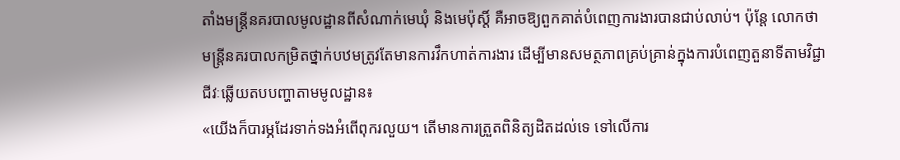តាំងមន្ត្រីនគរបាលមូលដ្ឋានពីសំណាក់មេឃុំ និងមេប៉ុស្តិ៍ គឺអាចឱ្យពួកគាត់បំពេញការងារបានជាប់លាប់។ ប៉ុន្តែ លោកថា មន្រ្តីនគរបាលកម្រិតថ្នាក់បឋមត្រូវតែមានការវឹកហាត់ការងារ ដើម្បីមានសមត្ថភាពគ្រប់គ្រាន់ក្នុងការបំពេញតួនាទីតាមវិជ្ជាជីវៈឆ្លើយតបបញ្ហាតាមមូលដ្ឋាន៖
«យើងក៏បារម្ភដែរទាក់ទងអំពើពុករលួយ។ តើមានការត្រួតពិនិត្យដិតដល់ទេ ទៅលើការ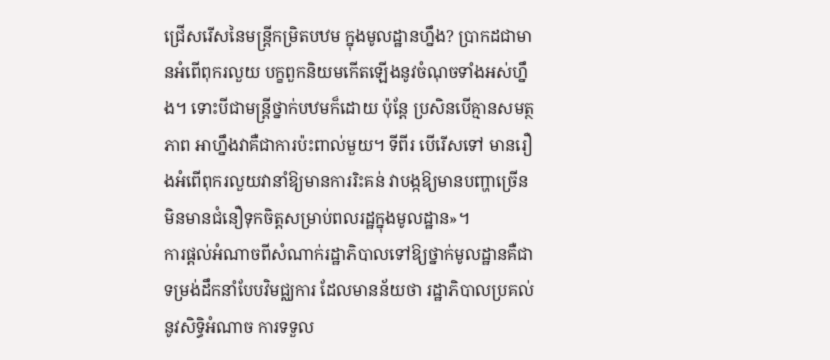ជ្រើសរើសនៃមន្ត្រីកម្រិតបឋម ក្នុងមូលដ្ឋានហ្នឹង? ប្រាកដជាមានអំពើពុករលួយ បក្ខពួកនិយមកើតឡើងនូវចំណុចទាំងអស់ហ្នឹង។ ទោះបីជាមន្ត្រីថ្នាក់បឋមក៏ដោយ ប៉ុន្តែ ប្រសិនបើគ្មានសមត្ថភាព អាហ្នឹងវាគឺជាការប៉ះពាល់មួយ។ ទីពីរ បើរើសទៅ មានរឿងអំពើពុករលួយវានាំឱ្យមានការរិះគន់ វាបង្កឱ្យមានបញ្ហាច្រើន មិនមានជំនឿទុកចិត្តសម្រាប់ពលរដ្ឋក្នុងមូលដ្ឋាន»។
ការផ្ដល់អំណាចពីសំណាក់រដ្ឋាភិបាលទៅឱ្យថ្នាក់មូលដ្ឋានគឺជាទម្រង់ដឹកនាំបែបវិមជ្ឈការ ដែលមានន័យថា រដ្ឋាភិបាលប្រគល់នូវសិទ្ធិអំណាច ការទទួល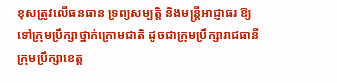ខុសត្រូវលើធនធាន ទ្រព្យសម្បត្តិ និងមន្ត្រីអាជ្ញាធរ ឱ្យទៅក្រុមប្រឹក្សាថ្នាក់ក្រោមជាតិ ដូចជាក្រុមប្រឹក្សារាជធានី ក្រុមប្រឹក្សាខេត្ត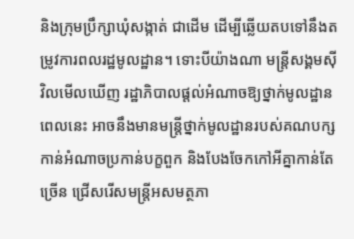និងក្រុមប្រឹក្សាឃុំសង្កាត់ ជាដើម ដើម្បីឆ្លើយតបទៅនឹងតម្រូវការពលរដ្ឋមូលដ្ឋាន។ ទោះបីយ៉ាងណា មន្ត្រីសង្គមស៊ីវិលមើលឃើញ រដ្ឋាភិបាលផ្ដល់អំណាចឱ្យថ្នាក់មូលដ្ឋានពេលនេះ អាចនឹងមានមន្ត្រីថ្នាក់មូលដ្ឋានរបស់គណបក្សកាន់អំណាចប្រកាន់បក្ខពួក និងបែងចែកកៅអីគ្នាកាន់តែច្រើន ជ្រើសរើសមន្ត្រីអសមត្ថភា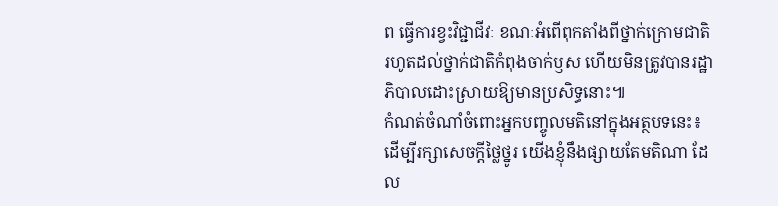ព ធ្វើការខ្វះវិជ្ជាជីវៈ ខណៈអំពើពុកតាំងពីថ្នាក់ក្រោមជាតិ រហូតដល់ថ្នាក់ជាតិកំពុងចាក់ឫស ហើយមិនត្រូវបានរដ្ឋាភិបាលដោះស្រាយឱ្យមានប្រសិទ្ធនោះ៕
កំណត់ចំណាំចំពោះអ្នកបញ្ចូលមតិនៅក្នុងអត្ថបទនេះ៖ ដើម្បីរក្សាសេចក្ដីថ្លៃថ្នូរ យើងខ្ញុំនឹងផ្សាយតែមតិណា ដែល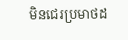មិនជេរប្រមាថដ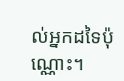ល់អ្នកដទៃប៉ុណ្ណោះ។